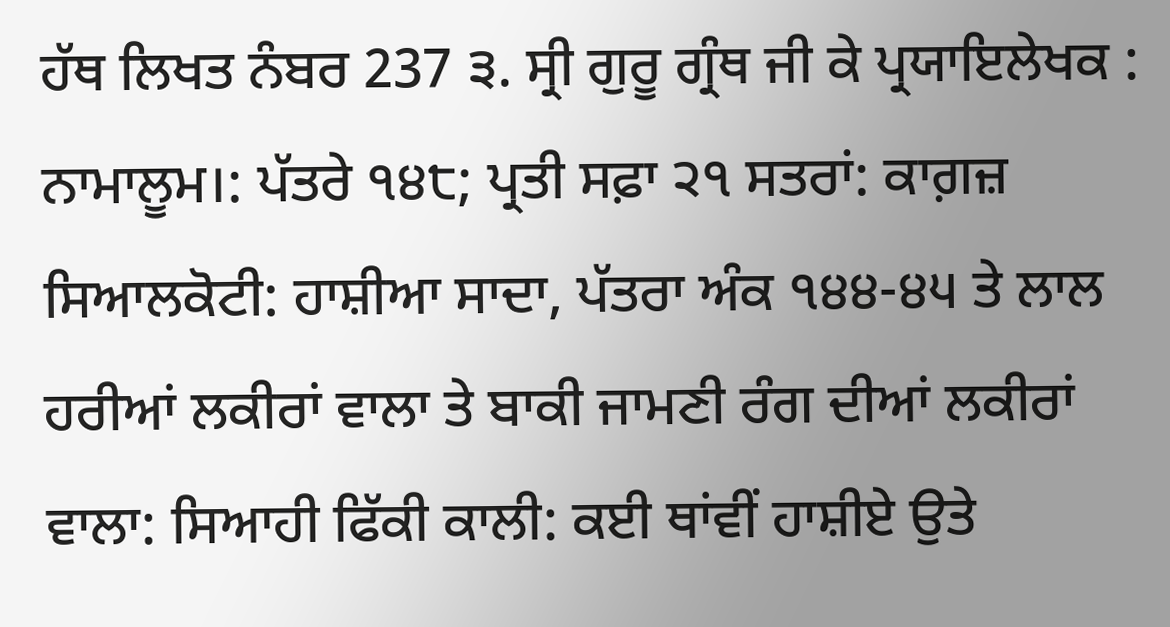ਹੱਥ ਲਿਖਤ ਨੰਬਰ 237 ੩. ਸ੍ਰੀ ਗੁਰੂ ਗ੍ਰੰਥ ਜੀ ਕੇ ਪ੍ਰਯਾਇਲੇਖਕ : ਨਾਮਾਲੂਮ।: ਪੱਤਰੇ ੧੪੮; ਪ੍ਰਤੀ ਸਫ਼ਾ ੨੧ ਸਤਰਾਂ: ਕਾਗ਼ਜ਼ ਸਿਆਲਕੋਟੀ: ਹਾਸ਼ੀਆ ਸਾਦਾ, ਪੱਤਰਾ ਅੰਕ ੧੪੪-੪੫ ਤੇ ਲਾਲ ਹਰੀਆਂ ਲਕੀਰਾਂ ਵਾਲਾ ਤੇ ਬਾਕੀ ਜਾਮਣੀ ਰੰਗ ਦੀਆਂ ਲਕੀਰਾਂ ਵਾਲਾ: ਸਿਆਹੀ ਫਿੱਕੀ ਕਾਲੀ: ਕਈ ਥਾਂਵੀਂ ਹਾਸ਼ੀਏ ਉਤੇ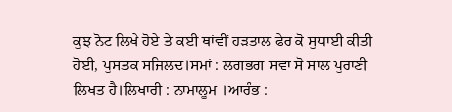ਕੁਝ ਨੋਟ ਲਿਖੇ ਹੋਏ ਤੇ ਕਈ ਥਾਂਵੀਂ ਹੜਤਾਲ ਫੇਰ ਕੋ ਸੁਧਾਈ ਕੀਤੀ ਹੋਈ, ਪੁਸਤਕ ਸਜਿਲਦ।ਸਮਾਂ : ਲਗਭਗ ਸਵਾ ਸੋ ਸਾਲ ਪੁਰਾਣੀ ਲਿਖਤ ਹੈ।ਲਿਖਾਰੀ : ਨਾਮਾਲੂਮ ।ਆਰੰਭ :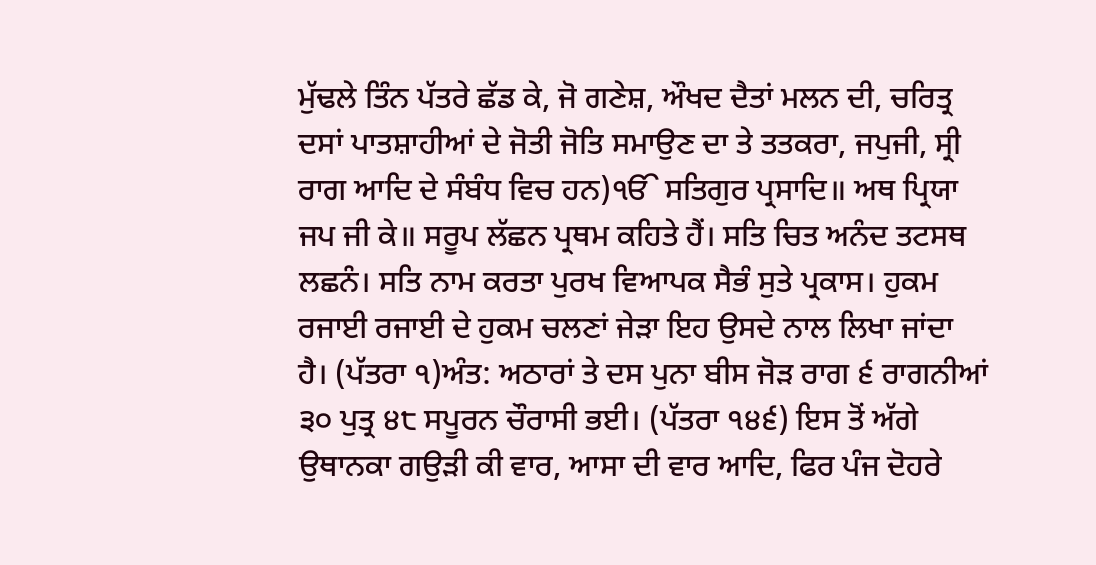ਮੁੱਢਲੇ ਤਿੰਨ ਪੱਤਰੇ ਛੱਡ ਕੇ, ਜੋ ਗਣੇਸ਼, ਔਖਦ ਦੈਤਾਂ ਮਲਨ ਦੀ, ਚਰਿਤ੍ਰ ਦਸਾਂ ਪਾਤਸ਼ਾਹੀਆਂ ਦੇ ਜੋਤੀ ਜੋਤਿ ਸਮਾਉਣ ਦਾ ਤੇ ਤਤਕਰਾ, ਜਪੁਜੀ, ਸ੍ਰੀ ਰਾਗ ਆਦਿ ਦੇ ਸੰਬੰਧ ਵਿਚ ਹਨ)ੴ ਸਤਿਗੁਰ ਪ੍ਰਸਾਦਿ॥ ਅਥ ਪ੍ਰਿਯਾ ਜਪ ਜੀ ਕੇ॥ ਸਰੂਪ ਲੱਛਨ ਪ੍ਰਥਮ ਕਹਿਤੇ ਹੈਂ। ਸਤਿ ਚਿਤ ਅਨੰਦ ਤਟਸਥ ਲਛਨੰ। ਸਤਿ ਨਾਮ ਕਰਤਾ ਪੁਰਖ ਵਿਆਪਕ ਸੈਭੰ ਸੁਤੇ ਪ੍ਰਕਾਸ। ਹੁਕਮ ਰਜਾਈ ਰਜਾਈ ਦੇ ਹੁਕਮ ਚਲਣਾਂ ਜੇੜਾ ਇਹ ਉਸਦੇ ਨਾਲ ਲਿਖਾ ਜਾਂਦਾ ਹੈ। (ਪੱਤਰਾ ੧)ਅੰਤ: ਅਠਾਰਾਂ ਤੇ ਦਸ ਪੁਨਾ ਬੀਸ ਜੋੜ ਰਾਗ ੬ ਰਾਗਨੀਆਂ ੩੦ ਪੁਤ੍ਰ ੪੮ ਸਪੂਰਨ ਚੌਰਾਸੀ ਭਈ। (ਪੱਤਰਾ ੧੪੬) ਇਸ ਤੋਂ ਅੱਗੇ ਉਥਾਨਕਾ ਗਉੜੀ ਕੀ ਵਾਰ, ਆਸਾ ਦੀ ਵਾਰ ਆਦਿ, ਫਿਰ ਪੰਜ ਦੋਹਰੇ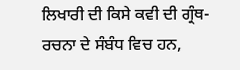ਲਿਖਾਰੀ ਦੀ ਕਿਸੇ ਕਵੀ ਦੀ ਗ੍ਰੰਥ- ਰਚਨਾ ਦੇ ਸੰਬੰਧ ਵਿਚ ਹਨ,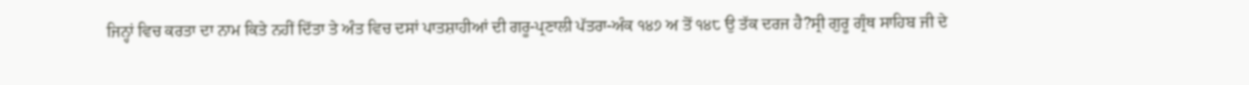ਜਿਨ੍ਹਾਂ ਵਿਚ ਕਰਤਾ ਦਾ ਨਾਮ ਕਿਤੇ ਨਹੀਂ ਦਿੱਤਾ ਤੇ ਅੰਤ ਵਿਚ ਦਸਾਂ ਪਾਤਸ਼ਾਹੀਆਂ ਦੀ ਗਰੂ-ਪ੍ਰਣਾਲੀ ਪੱਤਰਾ-ਅੰਕ ੧੪੭ ਅ ਤੋਂ ੧੪੮ ਉ ਤੱਕ ਦਰਜ ਹੈ?ਸ੍ਰੀ ਗੁਰੂ ਗ੍ਰੰਥ ਸਾਹਿਬ ਜੀ ਦੇ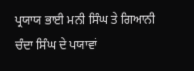ਪ੍ਰਯਾਯ ਭਾਈ ਮਨੀ ਸਿੰਘ ਤੇ ਗਿਆਨੀ ਚੰਦਾ ਸਿੰਘ ਦੇ ਪਯਾਵਾਂ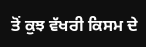ਤੋਂ ਕੁਝ ਵੱਖਰੀ ਕਿਸਮ ਦੇ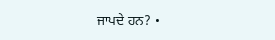ਜਾਪਦੇ ਹਨ? •